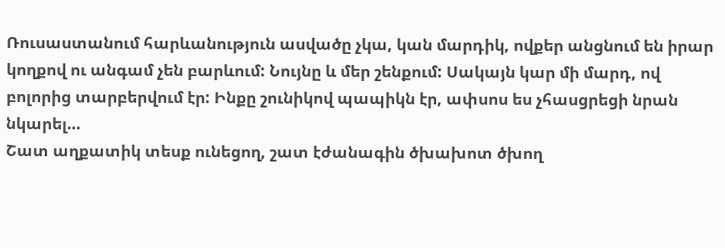Ռուսաստանում հարևանություն ասվածը չկա, կան մարդիկ, ովքեր անցնում են իրար կողքով ու անգամ չեն բարևում: Նույնը և մեր շենքում: Սակայն կար մի մարդ, ով բոլորից տարբերվում էր: Ինքը շունիկով պապիկն էր, ափսոս ես չհասցրեցի նրան նկարել…
Շատ աղքատիկ տեսք ունեցող, շատ էժանագին ծխախոտ ծխող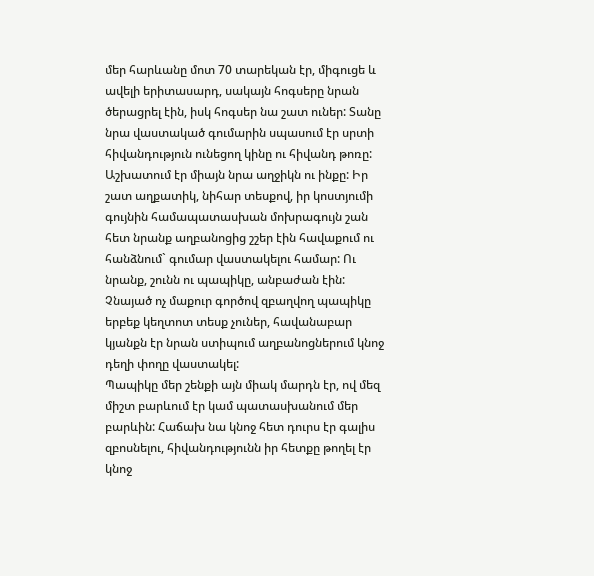մեր հարևանը մոտ 70 տարեկան էր, միգուցե և ավելի երիտասարդ, սակայն հոգսերը նրան ծերացրել էին, իսկ հոգսեր նա շատ ուներ: Տանը նրա վաստակած գումարին սպասում էր սրտի հիվանդություն ունեցող կինը ու հիվանդ թոռը: Աշխատում էր միայն նրա աղջիկն ու ինքը: Իր շատ աղքատիկ, նիհար տեսքով, իր կոստյումի գույնին համապատասխան մոխրագույն շան հետ նրանք աղբանոցից շշեր էին հավաքում ու հանձնում` գումար վաստակելու համար: Ու նրանք, շունն ու պապիկը, անբաժան էին: Չնայած ոչ մաքուր գործով զբաղվող պապիկը երբեք կեղտոտ տեսք չուներ, հավանաբար կյանքն էր նրան ստիպում աղբանոցներում կնոջ դեղի փողը վաստակել:
Պապիկը մեր շենքի այն միակ մարդն էր, ով մեզ միշտ բարևում էր կամ պատասխանում մեր բարևին: Հաճախ նա կնոջ հետ դուրս էր գալիս զբոսնելու, հիվանդությունն իր հետքը թողել էր կնոջ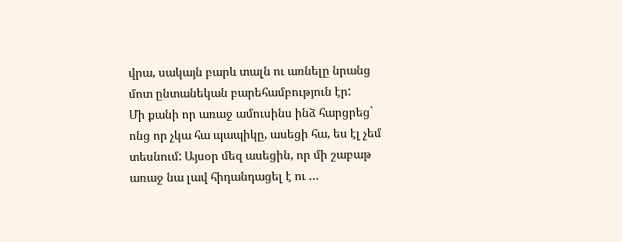վրա, սակայն բարև տալն ու առնելը նրանց մոտ ընտանեկան բարեհամբություն էր:
Մի քանի որ առաջ ամուսինս ինձ հարցրեց` ոնց որ չկա հա պապիկը, ասեցի հա, ես էլ չեմ տեսնում: Այսօր մեզ ասեցին, որ մի շաբաթ առաջ նա լավ հիդանդացել է ու …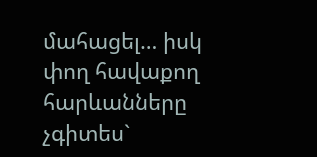մահացել… իսկ փող հավաքող հարևանները չգիտես`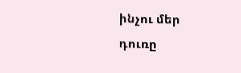ինչու մեր դուռը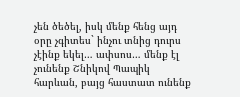չեն ծեծել, իսկ մենք հենց այդ օրը չգիտես` ինչու տնից դուրս չէինք եկել… ափսոս… մենք էլ չունենք Շնիկով Պապիկ հարևան, բայց հաստատ ունենք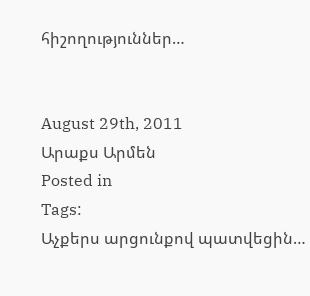հիշողություններ…


August 29th, 2011
Արաքս Արմեն
Posted in
Tags:
Աչքերս արցունքով պատվեցին…